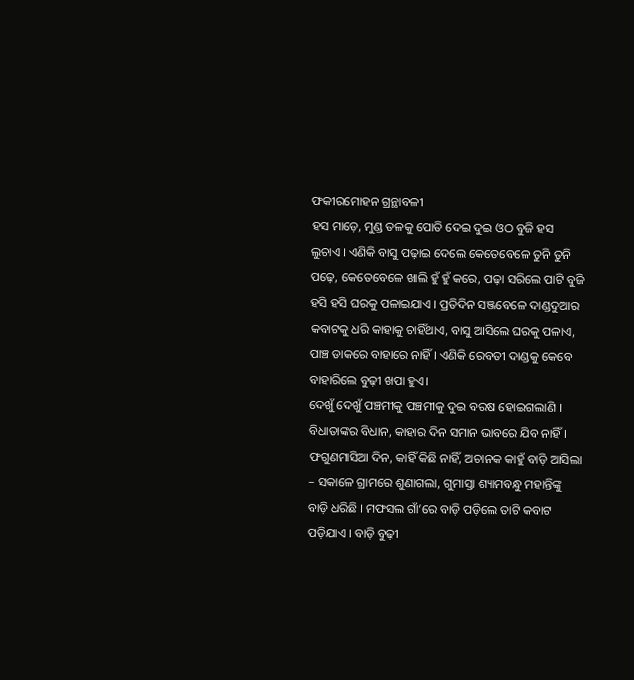ଫକୀରମୋହନ ଗ୍ରନ୍ଥାବଳୀ
ହସ ମାଡ଼େ, ମୁଣ୍ଡ ତଳକୁ ପୋତି ଦେଇ ଦୁଇ ଓଠ ବୁଜି ହସ ଲୁଚାଏ । ଏଣିକି ବାସୁ ପଢ଼ାଇ ଦେଲେ କେତେବେଳେ ତୁନି ତୁନି ପଢ଼େ, କେତେବେଳେ ଖାଲି ହୁଁ ହୁଁ କରେ, ପଢ଼ା ସରିଲେ ପାଟି ବୁଜି ହସି ହସି ଘରକୁ ପଳାଇଯାଏ । ପ୍ରତିଦିନ ସଞ୍ଜବେଳେ ଦାଣ୍ଡଦୁଆର କବାଟକୁ ଧରି କାହାକୁ ଚାହିଁଥାଏ, ବାସୁ ଆସିଲେ ଘରକୁ ପଳାଏ, ପାଞ୍ଚ ଡାକରେ ବାହାରେ ନାହିଁ । ଏଣିକି ରେବତୀ ଦାଣ୍ଡକୁ କେବେ ବାହାରିଲେ ବୁଢ଼ୀ ଖପା ହୁଏ।
ଦେଖୁଁ ଦେଖୁଁ ପଞ୍ଚମୀକୁ ପଞ୍ଚମୀକୁ ଦୁଇ ବରଷ ହୋଇଗଲାଣି । ବିଧାତାଙ୍କର ବିଧାନ, କାହାର ଦିନ ସମାନ ଭାବରେ ଯିବ ନାହିଁ । ଫଗୁଣମାସିଆ ଦିନ, କାହିଁ କିଛି ନାହିଁ, ଅଚାନକ କାହୁଁ ବାଡ଼ି ଆସିଲା – ସକାଳେ ଗ୍ରାମରେ ଶୁଣାଗଲା, ଗୁମାସ୍ତା ଶ୍ୟାମବନ୍ଧୁ ମହାନ୍ତିଙ୍କୁ ବାଡ଼ି ଧରିଛି । ମଫସଲ ଗାଁ’ରେ ବାଡ଼ି ପଡ଼ିଲେ ତାଟି କବାଟ ପଡ଼ିଯାଏ । ବାଡ଼ି ବୁଢ଼ୀ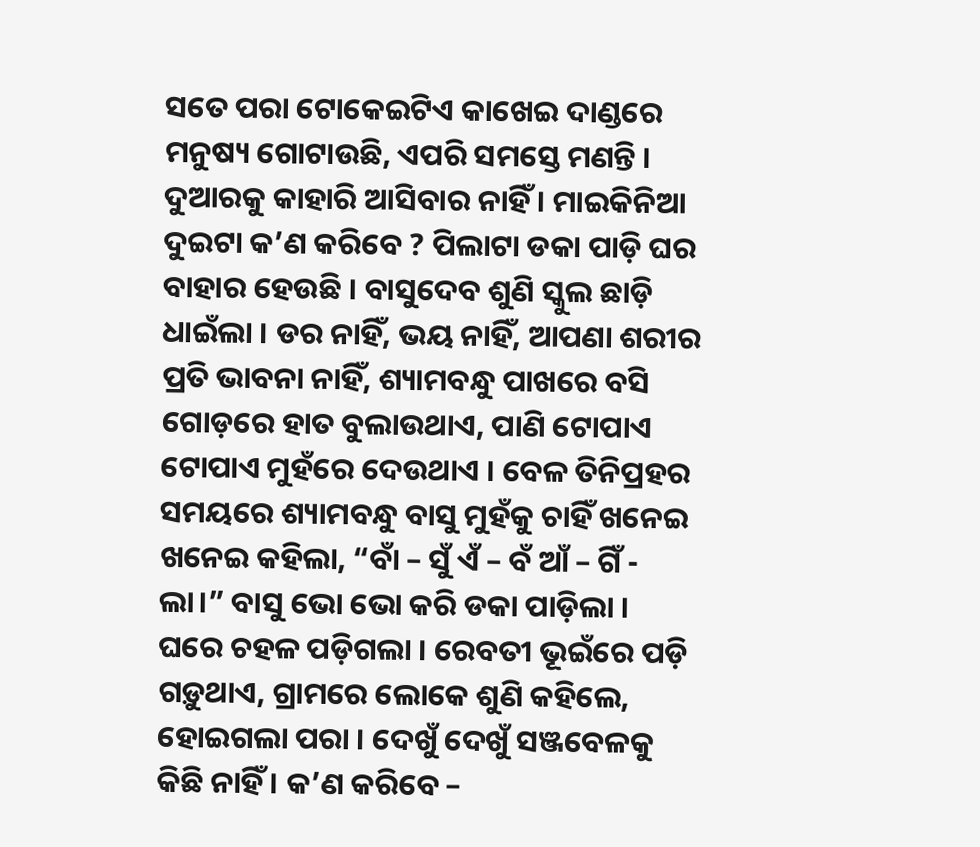ସତେ ପରା ଟୋକେଇଟିଏ କାଖେଇ ଦାଣ୍ଡରେ ମନୁଷ୍ୟ ଗୋଟାଉଛି, ଏପରି ସମସ୍ତେ ମଣନ୍ତି । ଦୁଆରକୁ କାହାରି ଆସିବାର ନାହିଁ । ମାଇକିନିଆ ଦୁଇଟା କ’ଣ କରିବେ ? ପିଲାଟା ଡକା ପାଡ଼ି ଘର ବାହାର ହେଉଛି । ବାସୁଦେବ ଶୁଣି ସ୍କୁଲ ଛାଡ଼ି ଧାଇଁଲା । ଡର ନାହିଁ, ଭୟ ନାହିଁ, ଆପଣା ଶରୀର ପ୍ରତି ଭାବନା ନାହିଁ, ଶ୍ୟାମବନ୍ଧୁ ପାଖରେ ବସି ଗୋଡ଼ରେ ହାତ ବୁଲାଉଥାଏ, ପାଣି ଟୋପାଏ ଟୋପାଏ ମୁହଁରେ ଦେଉଥାଏ । ବେଳ ତିନିପ୍ରହର ସମୟରେ ଶ୍ୟାମବନ୍ଧୁ ବାସୁ ମୁହଁକୁ ଚାହିଁ ଖନେଇ ଖନେଇ କହିଲା, “ବାଁ – ସୁଁ ଏଁ – ବଁ ଆଁ – ଗିଁ - ଲା।” ବାସୁ ଭୋ ଭୋ କରି ଡକା ପାଡ଼ିଲା । ଘରେ ଚହଳ ପଡ଼ିଗଲା । ରେବତୀ ଭୂଇଁରେ ପଡ଼ି ଗଡ଼ୁଥାଏ, ଗ୍ରାମରେ ଲୋକେ ଶୁଣି କହିଲେ, ହୋଇଗଲା ପରା । ଦେଖୁଁ ଦେଖୁଁ ସଞ୍ଜବେଳକୁ କିଛି ନାହିଁ । କ’ଣ କରିବେ –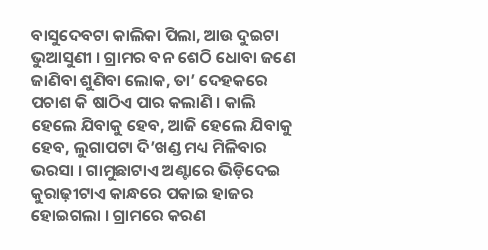ବାସୁଦେବଟା କାଲିକା ପିଲା, ଆଉ ଦୁଇଟା ଭୁଆସୁଣୀ । ଗ୍ରାମର ବନ ଶେଠି ଧୋବା ଜଣେ ଜାଣିବା ଶୁଣିବା ଲୋକ, ତା’ ଦେହକରେ ପଚାଶ କି ଷାଠିଏ ପାର କଲାଣି । କାଲି ହେଲେ ଯିବାକୁ ହେବ, ଆଜି ହେଲେ ଯିବାକୁ ହେବ, ଲୁଗାପଟା ଦି’ଖଣ୍ଡ ମଧ୍ୟ ମିଳିବାର ଭରସା । ଗାମୁଛାଟାଏ ଅଣ୍ଟାରେ ଭିଡ଼ିଦେଇ କୁରାଢ଼ୀଟାଏ କାନ୍ଧରେ ପକାଇ ହାଜର ହୋଇଗଲା । ଗ୍ରାମରେ କରଣ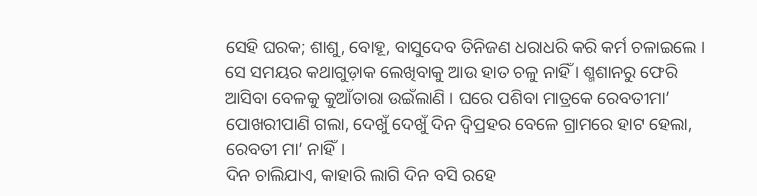ସେହି ଘରକ; ଶାଶୁ, ବୋହୂ, ବାସୁଦେବ ତିନିଜଣ ଧରାଧରି କରି କର୍ମ ଚଳାଇଲେ । ସେ ସମୟର କଥାଗୁଡ଼ାକ ଲେଖିବାକୁ ଆଉ ହାତ ଚଳୁ ନାହିଁ । ଶ୍ମଶାନରୁ ଫେରି ଆସିବା ବେଳକୁ କୁଆଁତାରା ଉଇଁଲାଣି । ଘରେ ପଶିବା ମାତ୍ରକେ ରେବତୀମା’ ପୋଖରୀପାଣି ଗଲା, ଦେଖୁଁ ଦେଖୁଁ ଦିନ ଦ୍ୱିପ୍ରହର ବେଳେ ଗ୍ରାମରେ ହାଟ ହେଲା, ରେବତୀ ମା’ ନାହିଁ।
ଦିନ ଚାଲିଯାଏ, କାହାରି ଲାଗି ଦିନ ବସି ରହେ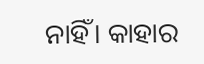ନାହିଁ। କାହାର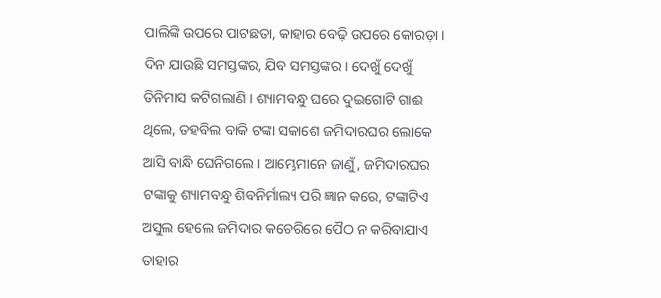ପାଲିଙ୍କି ଉପରେ ପାଟଛତା, କାହାର ବେଢ଼ି ଉପରେ କୋରଡ଼ା । ଦିନ ଯାଉଛି ସମସ୍ତଙ୍କର, ଯିବ ସମସ୍ତଙ୍କର । ଦେଖୁଁ ଦେଖୁଁ ତିନିମାସ କଟିଗଲାଣି । ଶ୍ୟାମବନ୍ଧୁ ଘରେ ଦୁଇଗୋଟି ଗାଈ ଥିଲେ, ତହବିଲ ବାକି ଟଙ୍କା ସକାଶେ ଜମିଦାରଘର ଲୋକେ ଆସି ବାନ୍ଧି ଘେନିଗଲେ । ଆମ୍ଭେମାନେ ଜାଣୁଁ, ଜମିଦାରଘର ଟଙ୍କାକୁ ଶ୍ୟାମବନ୍ଧୁ ଶିବନିର୍ମାଲ୍ୟ ପରି ଜ୍ଞାନ କରେ, ଟଙ୍କାଟିଏ ଅସୁଲ ହେଲେ ଜମିଦାର କଚେରିରେ ପୈଠ ନ କରିବାଯାଏ ତାହାର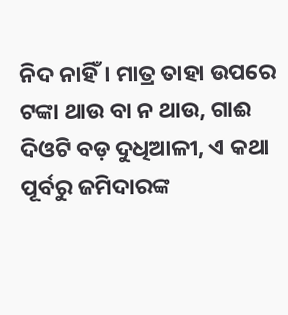ନିଦ ନାହିଁ। ମାତ୍ର ତାହା ଉପରେ ଟଙ୍କା ଥାଉ ବା ନ ଥାଉ, ଗାଈ ଦିଓଟି ବଡ଼ ଦୁଧିଆଳୀ, ଏ କଥା ପୂର୍ବରୁ ଜମିଦାରଙ୍କ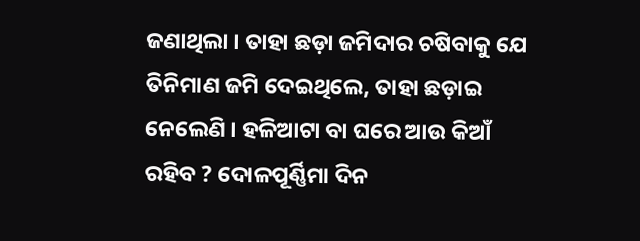ଜଣାଥିଲା । ତାହା ଛଡ଼ା ଜମିଦାର ଚଷିବାକୁ ଯେ ତିନିମାଣ ଜମି ଦେଇଥିଲେ, ତାହା ଛଡ଼ାଇ ନେଲେଣି । ହଳିଆଟା ବା ଘରେ ଆଉ କିଆଁ ରହିବ ? ଦୋଳପୂର୍ଣ୍ଣିମା ଦିନ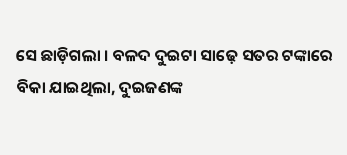ସେ ଛାଡ଼ିଗଲା । ବଳଦ ଦୁଇଟା ସାଢ଼େ ସତର ଟଙ୍କାରେ ବିକା ଯାଇଥିଲା, ଦୁଇଜଣଙ୍କ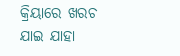କ୍ରିୟାରେ ଖରଚ ଯାଇ ଯାହା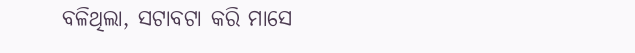ବଳିଥିଲା, ସଟାବଟା କରି ମାସେ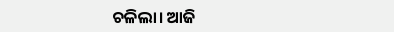ଚଳିଲା। ଆଜି